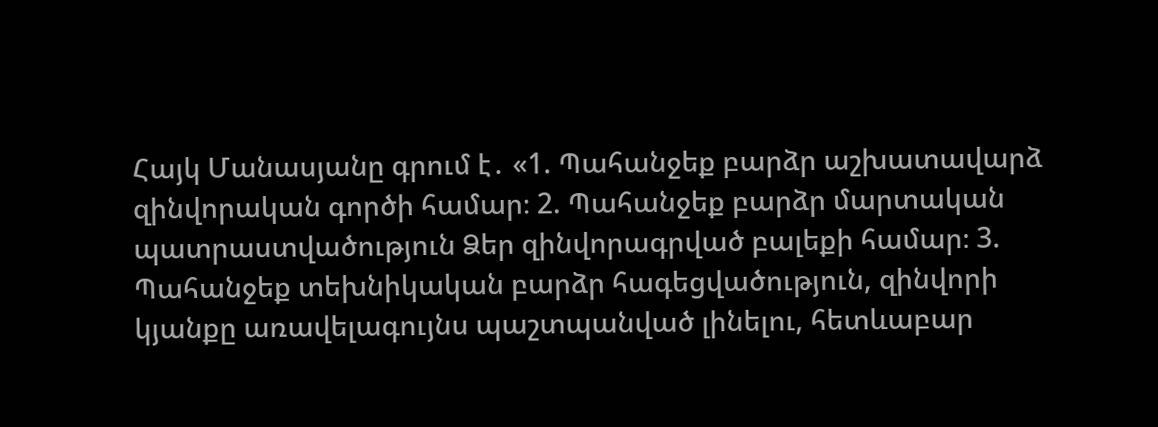Հայկ Մանասյանը գրում է․ «1. Պահանջեք բարձր աշխատավարձ զինվորական գործի համար։ 2. Պահանջեք բարձր մարտական պատրաստվածություն Ձեր զինվորագրված բալեքի համար։ 3. Պահանջեք տեխնիկական բարձր հագեցվածություն, զինվորի կյանքը առավելագույնս պաշտպանված լինելու, հետևաբար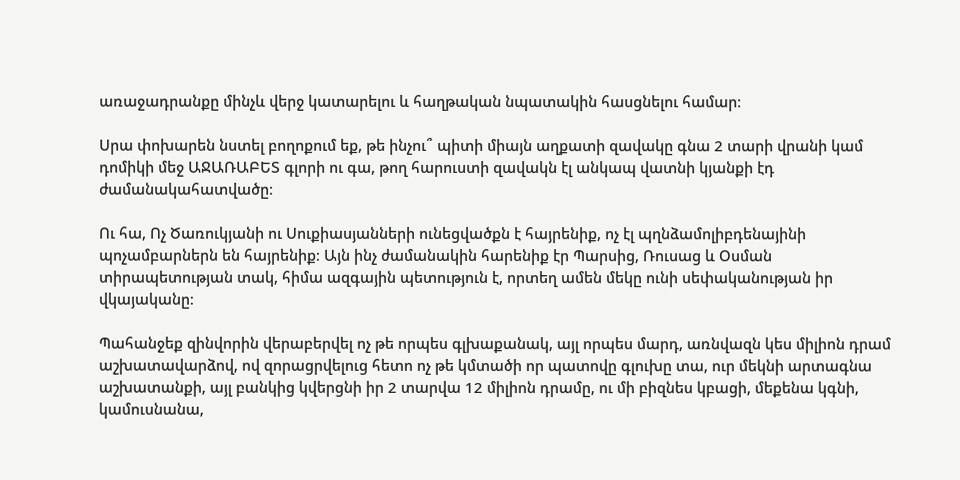առաջադրանքը մինչև վերջ կատարելու և հաղթական նպատակին հասցնելու համար։

Սրա փոխարեն նստել բողոքում եք, թե ինչու՞ պիտի միայն աղքատի զավակը գնա 2 տարի վրանի կամ դոմիկի մեջ ԱՋԱՌԱԲԵՏ գլորի ու գա, թող հարուստի զավակն էլ անկապ վատնի կյանքի էդ ժամանակահատվածը։

Ու հա, Ոչ Ծառուկյանի ու Սուքիասյանների ունեցվածքն է հայրենիք, ոչ էլ պղնձամոլիբդենայինի պոչամբարներն են հայրենիք։ Այն ինչ ժամանակին հարենիք էր Պարսից, Ռուսաց և Օսման տիրապետության տակ, հիմա ազգային պետություն է, որտեղ ամեն մեկը ունի սեփականության իր վկայականը։

Պահանջեք զինվորին վերաբերվել ոչ թե որպես գլխաքանակ, այլ որպես մարդ, առնվազն կես միլիոն դրամ աշխատավարձով, ով զորացրվելուց հետո ոչ թե կմտածի որ պատովը գլուխը տա, ուր մեկնի արտագնա աշխատանքի, այլ բանկից կվերցնի իր 2 տարվա 12 միլիոն դրամը, ու մի բիզնես կբացի, մեքենա կգնի, կամուսնանա,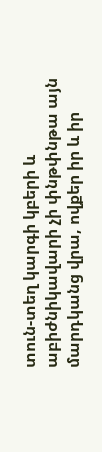տուն-տեղ կարգի կբերի և աբիժնիկավարի չի փնթփնթա այն մարդկանց վրա, ովքեր իր և իր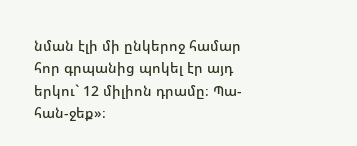նման էլի մի ընկերոջ համար հոր գրպանից պոկել էր այդ երկու` 12 միլիոն դրամը։ Պա-հան-ջեք»։